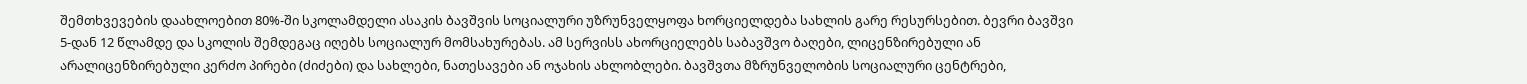შემთხვევების დაახლოებით 80%-ში სკოლამდელი ასაკის ბავშვის სოციალური უზრუნველყოფა ხორციელდება სახლის გარე რესურსებით. ბევრი ბავშვი 5-დან 12 წლამდე და სკოლის შემდეგაც იღებს სოციალურ მომსახურებას. ამ სერვისს ახორციელებს საბავშვო ბაღები, ლიცენზირებული ან არალიცენზირებული კერძო პირები (ძიძები) და სახლები, ნათესავები ან ოჯახის ახლობლები. ბავშვთა მზრუნველობის სოციალური ცენტრები,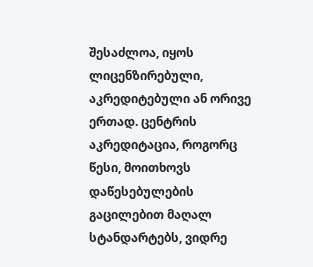შესაძლოა, იყოს ლიცენზირებული, აკრედიტებული ან ორივე ერთად. ცენტრის აკრედიტაცია, როგორც წესი, მოითხოვს დაწესებულების გაცილებით მაღალ სტანდარტებს, ვიდრე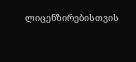ლიცენზირებისთვის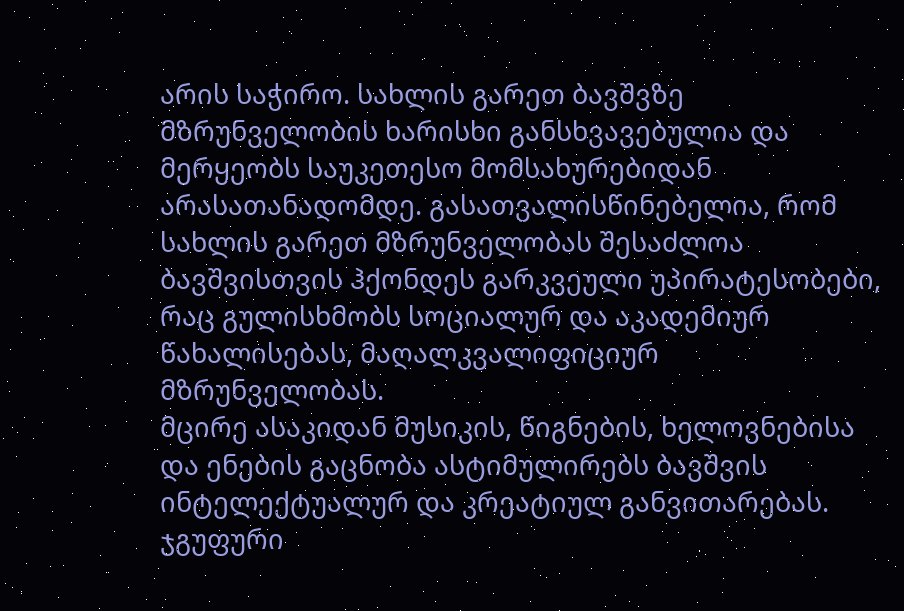არის საჭირო. სახლის გარეთ ბავშვზე მზრუნველობის ხარისხი განსხვავებულია და მერყეობს საუკეთესო მომსახურებიდან არასათანადომდე. გასათვალისწინებელია, რომ სახლის გარეთ მზრუნველობას შესაძლოა ბავშვისთვის ჰქონდეს გარკვეული უპირატესობები, რაც გულისხმობს სოციალურ და აკადემიურ წახალისებას, მაღალკვალიფიციურ მზრუნველობას.
მცირე ასაკიდან მუსიკის, წიგნების, ხელოვნებისა და ენების გაცნობა ასტიმულირებს ბავშვის ინტელექტუალურ და კრეატიულ განვითარებას. ჯგუფური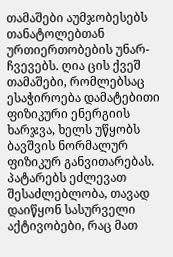თამაშები აუმჯობესებს თანატოლებთან ურთიერთობების უნარ-ჩვევებს. ღია ცის ქვეშ თამაშები, რომლებსაც ესაჭიროება დამატებითი ფიზიკური ენერგიის ხარჯვა, ხელს უწყობს ბავშვის ნორმალურ ფიზიკურ განვითარებას. პატარებს ეძლევათ შესაძლებლობა, თავად დაიწყონ სასურველი აქტივობები, რაც მათ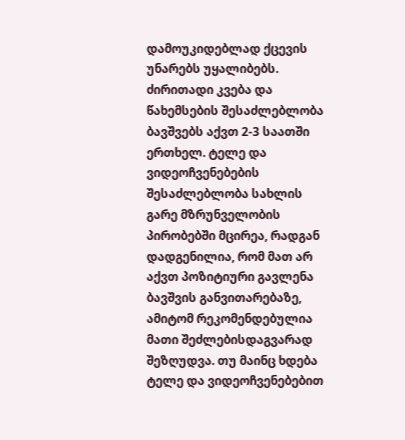დამოუკიდებლად ქცევის უნარებს უყალიბებს. ძირითადი კვება და წახემსების შესაძლებლობა ბავშვებს აქვთ 2-3 საათში ერთხელ. ტელე და ვიდეოჩვენებების შესაძლებლობა სახლის გარე მზრუნველობის პირობებში მცირეა, რადგან დადგენილია, რომ მათ არ აქვთ პოზიტიური გავლენა ბავშვის განვითარებაზე, ამიტომ რეკომენდებულია მათი შეძლებისდაგვარად შეზღუდვა. თუ მაინც ხდება ტელე და ვიდეოჩვენებებით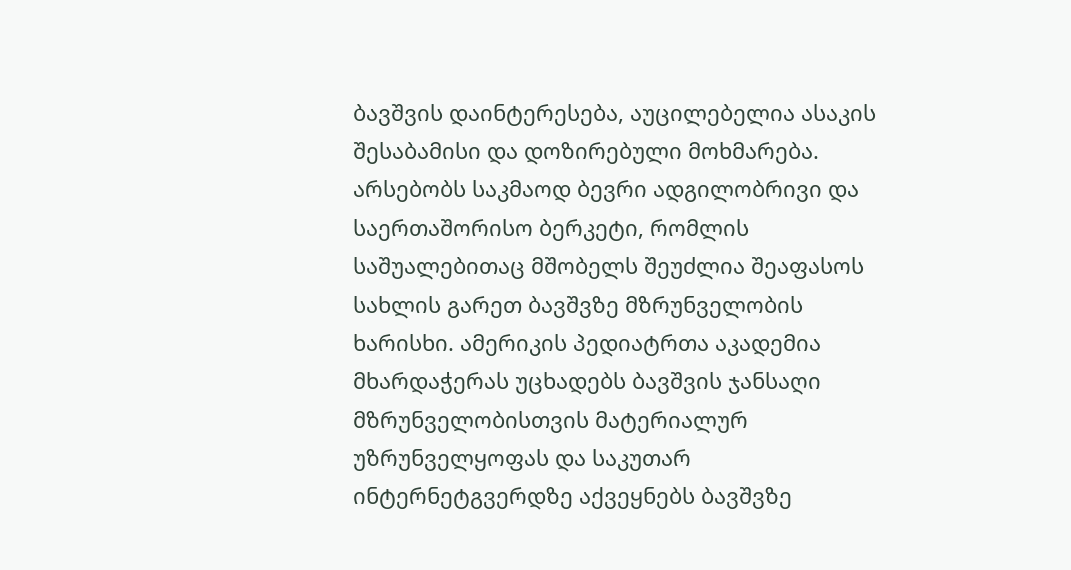ბავშვის დაინტერესება, აუცილებელია ასაკის შესაბამისი და დოზირებული მოხმარება.
არსებობს საკმაოდ ბევრი ადგილობრივი და საერთაშორისო ბერკეტი, რომლის საშუალებითაც მშობელს შეუძლია შეაფასოს სახლის გარეთ ბავშვზე მზრუნველობის ხარისხი. ამერიკის პედიატრთა აკადემია მხარდაჭერას უცხადებს ბავშვის ჯანსაღი მზრუნველობისთვის მატერიალურ უზრუნველყოფას და საკუთარ ინტერნეტგვერდზე აქვეყნებს ბავშვზე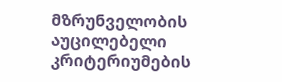მზრუნველობის აუცილებელი კრიტერიუმების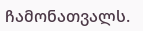ჩამონათვალს.